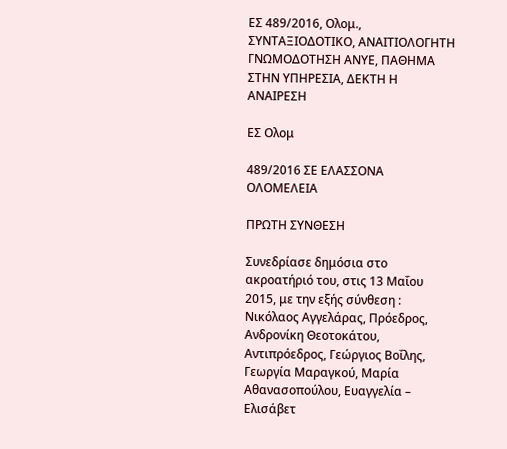ΕΣ 489/2016, Ολομ., ΣΥΝΤΑΞΙΟΔΟΤΙΚΟ, ΑΝΑΙΤΙΟΛΟΓΗΤΗ ΓΝΩΜΟΔΟΤΗΣΗ ΑΝΥΕ, ΠΑΘΗΜΑ ΣΤΗΝ ΥΠΗΡΕΣΙΑ, ΔΕΚΤΗ Η ΑΝΑΙΡΕΣΗ

ΕΣ Ολομ

489/2016 ΣΕ ΕΛΑΣΣΟΝΑ ΟΛΟΜΕΛΕΙΑ

ΠΡΩΤΗ ΣΥΝΘΕΣΗ

Συνεδρίασε δημόσια στο ακροατήριό του, στις 13 Μαΐου 2015, με την εξής σύνθεση : Νικόλαος Αγγελάρας, Πρόεδρος, Ανδρονίκη Θεοτοκάτου, Αντιπρόεδρος, Γεώργιος Βοΐλης, Γεωργία Μαραγκού, Μαρία Αθανασοπούλου, Ευαγγελία – Ελισάβετ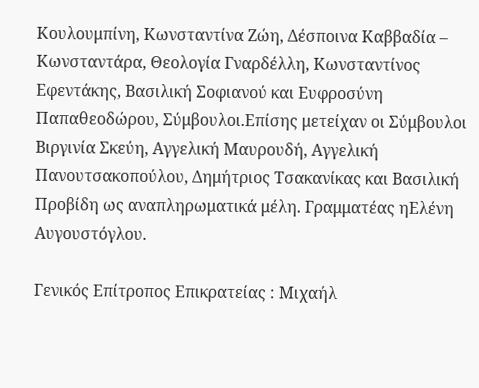Κουλουμπίνη, Κωνσταντίνα Ζώη, Δέσποινα Καββαδία – Κωνσταντάρα, Θεολογία Γναρδέλλη, Κωνσταντίνος Εφεντάκης, Βασιλική Σοφιανού και Ευφροσύνη Παπαθεοδώρου, Σύμβουλοι.Επίσης μετείχαν οι Σύμβουλοι Βιργινία Σκεύη, Αγγελική Μαυρουδή, Αγγελική Πανουτσακοπούλου, Δημήτριος Τσακανίκας και Βασιλική Προβίδη ως αναπληρωματικά μέλη. Γραμματέας ηΕλένη Αυγουστόγλου.

Γενικός Επίτροπος Επικρατείας : Μιχαήλ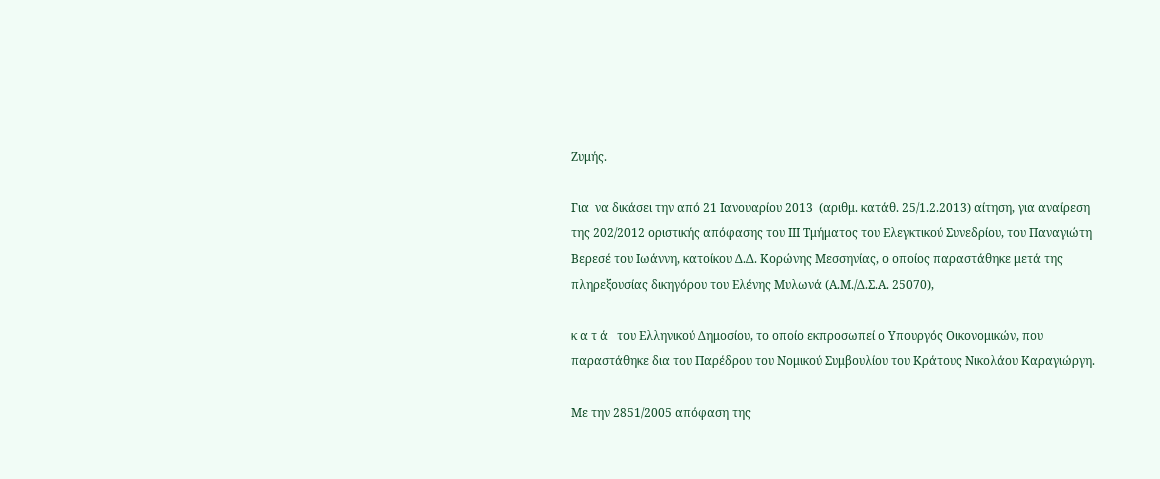Ζυμής.

Για  να δικάσει την από 21 Ιανουαρίου 2013  (αριθμ. κατάθ. 25/1.2.2013) αίτηση, για αναίρεση της 202/2012 οριστικής απόφασης του IIΙ Τμήματος του Ελεγκτικού Συνεδρίου, του Παναγιώτη Βερεσέ του Ιωάννη, κατοίκου Δ.Δ. Κορώνης Μεσσηνίας, ο οποίος παραστάθηκε μετά της πληρεξουσίας δικηγόρου του Ελένης Μυλωνά (Α.Μ./Δ.Σ.Α. 25070),

κ α τ ά   του Ελληνικού Δημοσίου, το οποίο εκπροσωπεί ο Υπουργός Οικονομικών, που παραστάθηκε δια του Παρέδρου του Νομικού Συμβουλίου του Κράτους Νικολάου Καραγιώργη.

Με την 2851/2005 απόφαση της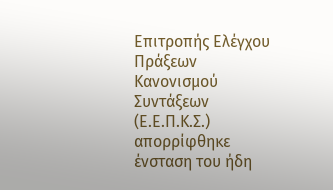Επιτροπής Ελέγχου Πράξεων Κανονισμού Συντάξεων (Ε.Ε.Π.Κ.Σ.) απορρίφθηκε ένσταση του ήδη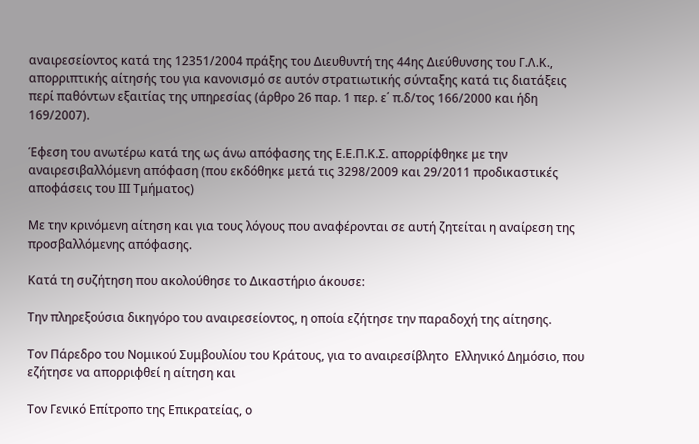αναιρεσείοντος κατά της 12351/2004 πράξης του Διευθυντή της 44ης Διεύθυνσης του Γ.Λ.Κ., απορριπτικής αίτησής του για κανονισμό σε αυτόν στρατιωτικής σύνταξης κατά τις διατάξεις περί παθόντων εξαιτίας της υπηρεσίας (άρθρο 26 παρ. 1 περ. ε΄ π.δ/τος 166/2000 και ήδη 169/2007).

Έφεση του ανωτέρω κατά της ως άνω απόφασης της Ε.Ε.Π.Κ.Σ. απορρίφθηκε με την αναιρεσιβαλλόμενη απόφαση (που εκδόθηκε μετά τις 3298/2009 και 29/2011 προδικαστικές αποφάσεις του ΙΙΙ Τμήματος)

Με την κρινόμενη αίτηση και για τους λόγους που αναφέρονται σε αυτή ζητείται η αναίρεση της προσβαλλόμενης απόφασης.

Κατά τη συζήτηση που ακολούθησε το Δικαστήριο άκουσε:

Την πληρεξούσια δικηγόρο του αναιρεσείοντος, η οποία εζήτησε την παραδοχή της αίτησης.

Τον Πάρεδρο του Νομικού Συμβουλίου του Κράτους, για το αναιρεσίβλητο  Ελληνικό Δημόσιο, που εζήτησε να απορριφθεί η αίτηση και

Τον Γενικό Επίτροπο της Επικρατείας, ο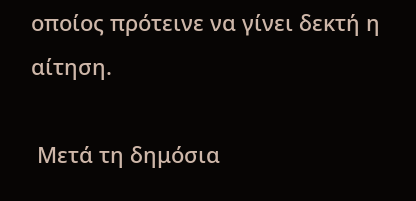οποίος πρότεινε να γίνει δεκτή η αίτηση.

 Μετά τη δημόσια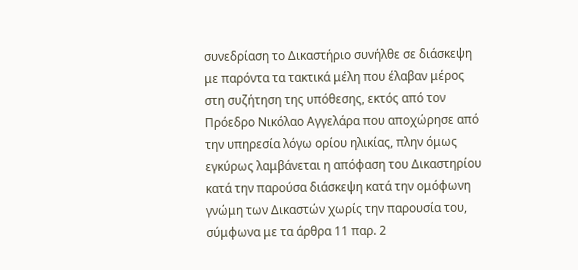συνεδρίαση το Δικαστήριο συνήλθε σε διάσκεψη με παρόντα τα τακτικά μέλη που έλαβαν μέρος στη συζήτηση της υπόθεσης, εκτός από τον Πρόεδρο Νικόλαο Αγγελάρα που αποχώρησε από την υπηρεσία λόγω ορίου ηλικίας, πλην όμως εγκύρως λαμβάνεται η απόφαση του Δικαστηρίου κατά την παρούσα διάσκεψη κατά την ομόφωνη γνώμη των Δικαστών χωρίς την παρουσία του, σύμφωνα με τα άρθρα 11 παρ. 2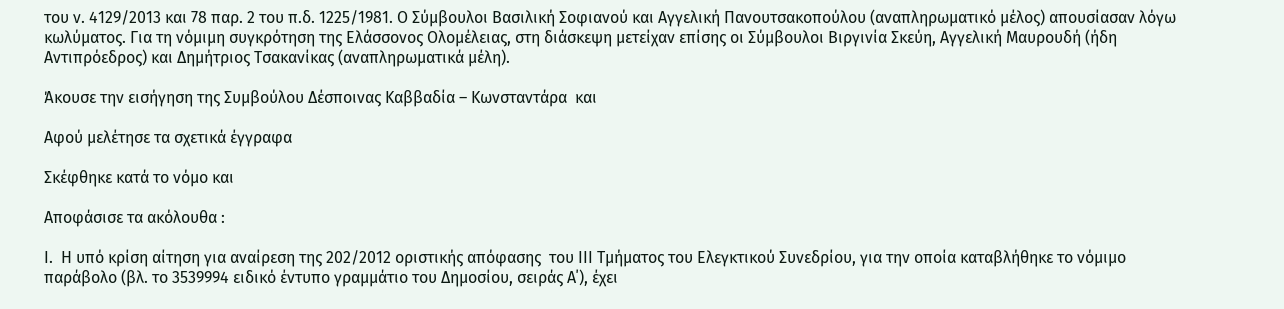του ν. 4129/2013 και 78 παρ. 2 του π.δ. 1225/1981. Ο Σύμβουλοι Βασιλική Σοφιανού και Αγγελική Πανουτσακοπούλου (αναπληρωματικό μέλος) απουσίασαν λόγω κωλύματος. Για τη νόμιμη συγκρότηση της Ελάσσονος Ολομέλειας, στη διάσκεψη μετείχαν επίσης οι Σύμβουλοι Βιργινία Σκεύη, Αγγελική Μαυρουδή (ήδη Αντιπρόεδρος) και Δημήτριος Τσακανίκας (αναπληρωματικά μέλη).

Άκουσε την εισήγηση της Συμβούλου Δέσποινας Καββαδία – Κωνσταντάρα  και

Αφού μελέτησε τα σχετικά έγγραφα

Σκέφθηκε κατά το νόμο και

Αποφάσισε τα ακόλουθα :

Ι.  Η υπό κρίση αίτηση για αναίρεση της 202/2012 οριστικής απόφασης  του ΙΙΙ Τμήματος του Ελεγκτικού Συνεδρίου, για την οποία καταβλήθηκε το νόμιμο παράβολο (βλ. το 3539994 ειδικό έντυπο γραμμάτιο του Δημοσίου, σειράς Α΄), έχει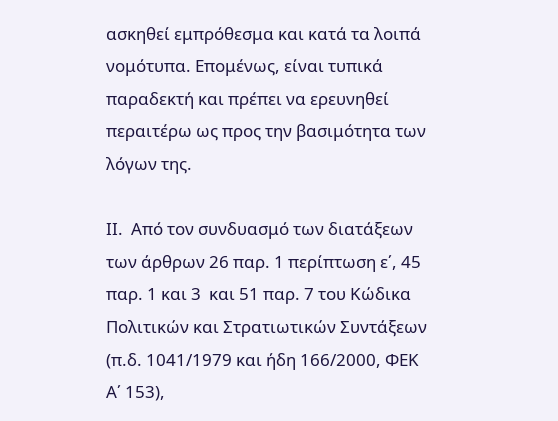ασκηθεί εμπρόθεσμα και κατά τα λοιπά νομότυπα. Επομένως, είναι τυπικά παραδεκτή και πρέπει να ερευνηθεί περαιτέρω ως προς την βασιμότητα των λόγων της.

ΙΙ.  Από τον συνδυασμό των διατάξεων των άρθρων 26 παρ. 1 περίπτωση ε΄, 45 παρ. 1 και 3  και 51 παρ. 7 του Κώδικα Πολιτικών και Στρατιωτικών Συντάξεων (π.δ. 1041/1979 και ήδη 166/2000, ΦΕΚ Α΄ 153),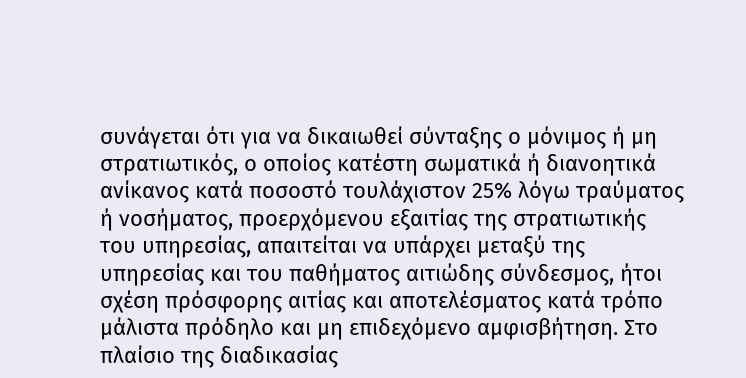συνάγεται ότι για να δικαιωθεί σύνταξης ο μόνιμος ή μη στρατιωτικός, ο οποίος κατέστη σωματικά ή διανοητικά ανίκανος κατά ποσοστό τουλάχιστον 25% λόγω τραύματος ή νοσήματος, προερχόμενου εξαιτίας της στρατιωτικής του υπηρεσίας, απαιτείται να υπάρχει μεταξύ της υπηρεσίας και του παθήματος αιτιώδης σύνδεσμος, ήτοι σχέση πρόσφορης αιτίας και αποτελέσματος κατά τρόπο μάλιστα πρόδηλο και μη επιδεχόμενο αμφισβήτηση. Στο πλαίσιο της διαδικασίας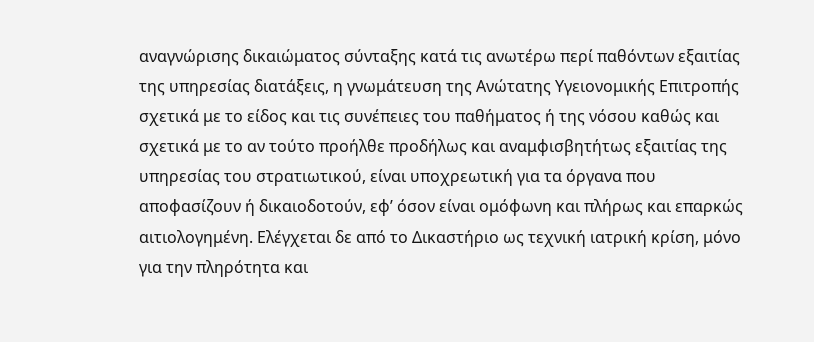αναγνώρισης δικαιώματος σύνταξης κατά τις ανωτέρω περί παθόντων εξαιτίας της υπηρεσίας διατάξεις, η γνωμάτευση της Ανώτατης Υγειονομικής Επιτροπής σχετικά με το είδος και τις συνέπειες του παθήματος ή της νόσου καθώς και σχετικά με το αν τούτο προήλθε προδήλως και αναμφισβητήτως εξαιτίας της υπηρεσίας του στρατιωτικού, είναι υποχρεωτική για τα όργανα που αποφασίζουν ή δικαιοδοτούν, εφ’ όσον είναι ομόφωνη και πλήρως και επαρκώς αιτιολογημένη. Ελέγχεται δε από το Δικαστήριο ως τεχνική ιατρική κρίση, μόνο για την πληρότητα και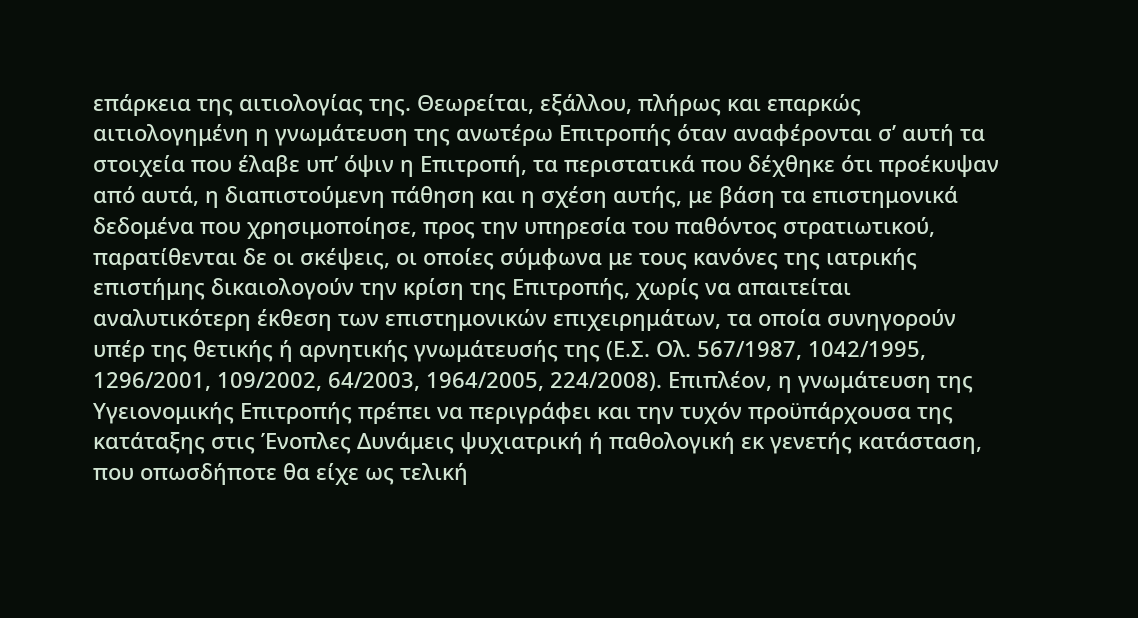επάρκεια της αιτιολογίας της. Θεωρείται, εξάλλου, πλήρως και επαρκώς αιτιολογημένη η γνωμάτευση της ανωτέρω Επιτροπής όταν αναφέρονται σ’ αυτή τα στοιχεία που έλαβε υπ’ όψιν η Επιτροπή, τα περιστατικά που δέχθηκε ότι προέκυψαν από αυτά, η διαπιστούμενη πάθηση και η σχέση αυτής, με βάση τα επιστημονικά δεδομένα που χρησιμοποίησε, προς την υπηρεσία του παθόντος στρατιωτικού, παρατίθενται δε οι σκέψεις, οι οποίες σύμφωνα με τους κανόνες της ιατρικής επιστήμης δικαιολογούν την κρίση της Επιτροπής, χωρίς να απαιτείται αναλυτικότερη έκθεση των επιστημονικών επιχειρημάτων, τα οποία συνηγορούν υπέρ της θετικής ή αρνητικής γνωμάτευσής της (Ε.Σ. Ολ. 567/1987, 1042/1995, 1296/2001, 109/2002, 64/2003, 1964/2005, 224/2008). Επιπλέον, η γνωμάτευση της Υγειονομικής Επιτροπής πρέπει να περιγράφει και την τυχόν προϋπάρχουσα της κατάταξης στις Ένοπλες Δυνάμεις ψυχιατρική ή παθολογική εκ γενετής κατάσταση, που οπωσδήποτε θα είχε ως τελική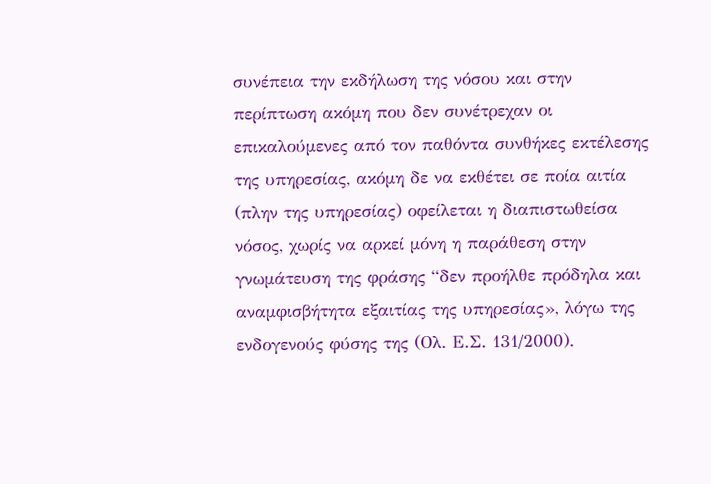συνέπεια την εκδήλωση της νόσου και στην περίπτωση ακόμη που δεν συνέτρεχαν οι επικαλούμενες από τον παθόντα συνθήκες εκτέλεσης της υπηρεσίας, ακόμη δε να εκθέτει σε ποία αιτία (πλην της υπηρεσίας) οφείλεται η διαπιστωθείσα νόσος, χωρίς να αρκεί μόνη η παράθεση στην γνωμάτευση της φράσης “δεν προήλθε πρόδηλα και αναμφισβήτητα εξαιτίας της υπηρεσίας», λόγω της ενδογενούς φύσης της (Ολ. Ε.Σ. 131/2000).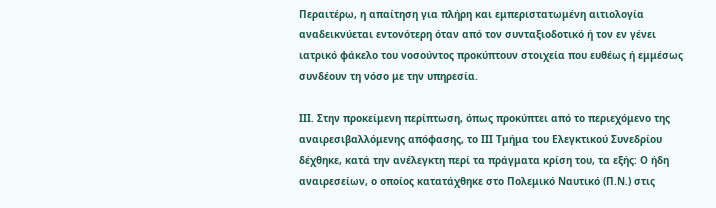Περαιτέρω, η απαίτηση για πλήρη και εμπεριστατωμένη αιτιολογία αναδεικνύεται εντονότερη όταν από τον συνταξιοδοτικό ή τον εν γένει ιατρικό φάκελο του νοσούντος προκύπτουν στοιχεία που ευθέως ή εμμέσως συνδέουν τη νόσο με την υπηρεσία.

ΙΙΙ. Στην προκείμενη περίπτωση, όπως προκύπτει από το περιεχόμενο της αναιρεσιβαλλόμενης απόφασης, το ΙΙΙ Τμήμα του Ελεγκτικού Συνεδρίου δέχθηκε, κατά την ανέλεγκτη περί τα πράγματα κρίση του, τα εξής: Ο ήδη αναιρεσείων, ο οποίος κατατάχθηκε στο Πολεμικό Ναυτικό (Π.Ν.) στις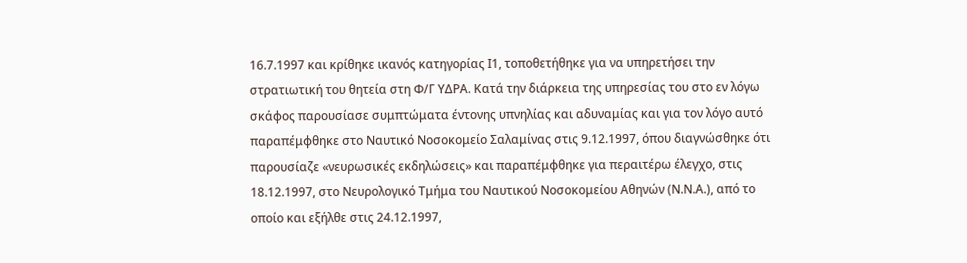16.7.1997 και κρίθηκε ικανός κατηγορίας Ι1, τοποθετήθηκε για να υπηρετήσει την στρατιωτική του θητεία στη Φ/Γ ΥΔΡΑ. Κατά την διάρκεια της υπηρεσίας του στο εν λόγω σκάφος παρουσίασε συμπτώματα έντονης υπνηλίας και αδυναμίας και για τον λόγο αυτό παραπέμφθηκε στο Ναυτικό Νοσοκομείο Σαλαμίνας στις 9.12.1997, όπου διαγνώσθηκε ότι παρουσίαζε «νευρωσικές εκδηλώσεις» και παραπέμφθηκε για περαιτέρω έλεγχο, στις 18.12.1997, στο Νευρολογικό Τμήμα του Ναυτικού Νοσοκομείου Αθηνών (Ν.Ν.Α.), από το οποίο και εξήλθε στις 24.12.1997,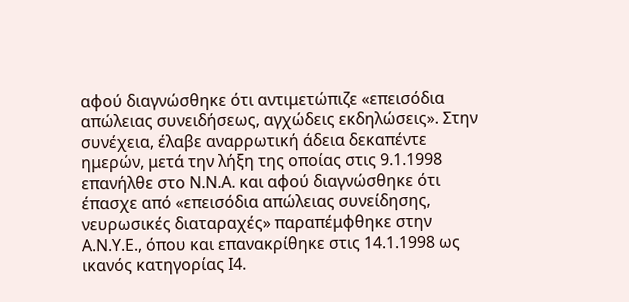αφού διαγνώσθηκε ότι αντιμετώπιζε «επεισόδια απώλειας συνειδήσεως, αγχώδεις εκδηλώσεις». Στην συνέχεια, έλαβε αναρρωτική άδεια δεκαπέντε ημερών, μετά την λήξη της οποίας στις 9.1.1998 επανήλθε στο Ν.Ν.Α. και αφού διαγνώσθηκε ότι έπασχε από «επεισόδια απώλειας συνείδησης, νευρωσικές διαταραχές» παραπέμφθηκε στην Α.Ν.Υ.Ε., όπου και επανακρίθηκε στις 14.1.1998 ως ικανός κατηγορίας Ι4.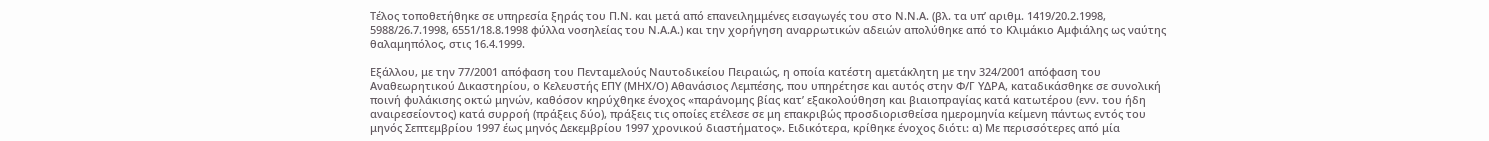Τέλος τοποθετήθηκε σε υπηρεσία ξηράς του Π.Ν. και μετά από επανειλημμένες εισαγωγές του στο Ν.Ν.Α. (βλ. τα υπ’ αριθμ. 1419/20.2.1998, 5988/26.7.1998, 6551/18.8.1998 φύλλα νοσηλείας του Ν.Α.Α.) και την χορήγηση αναρρωτικών αδειών απολύθηκε από το Κλιμάκιο Αμφιάλης ως ναύτης θαλαμηπόλος, στις 16.4.1999.

Εξάλλου, με την 77/2001 απόφαση του Πενταμελούς Ναυτοδικείου Πειραιώς, η οποία κατέστη αμετάκλητη με την 324/2001 απόφαση του Αναθεωρητικού Δικαστηρίου, ο Κελευστής ΕΠΥ (ΜΗΧ/Ο) Αθανάσιος Λεμπέσης, που υπηρέτησε και αυτός στην Φ/Γ ΥΔΡΑ, καταδικάσθηκε σε συνολική ποινή φυλάκισης οκτώ μηνών, καθόσον κηρύχθηκε ένοχος «παράνομης βίας κατ’ εξακολούθηση και βιαιοπραγίας κατά κατωτέρου (ενν. του ήδη αναιρεσείοντος) κατά συρροή (πράξεις δύο), πράξεις τις οποίες ετέλεσε σε μη επακριβώς προσδιορισθείσα ημερομηνία κείμενη πάντως εντός του μηνός Σεπτεμβρίου 1997 έως μηνός Δεκεμβρίου 1997 χρονικού διαστήματος». Ειδικότερα, κρίθηκε ένοχος διότι: α) Με περισσότερες από μία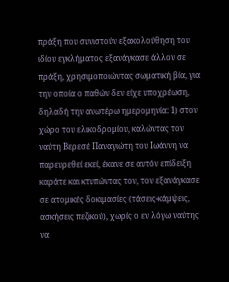πράξη που συνιστούν εξακολούθηση του ιδίου εγκλήματος εξανάγκασε άλλον σε πράξη, χρησιμοποιώντας σωματική βία, για την οποία ο παθών δεν είχε υποχρέωση, δηλαδή την ανωτέρω ημερομηνία: 1) στον χώρο του ελικοδρομίου, καλώντας τον ναύτη Βερεσέ Παναγιώτη του Ιωάννη να παρευρεθεί εκεί, έκανε σε αυτόν επίδειξη καράτε και κτυπώντας τον, τον εξανάγκασε σε ατομικές δοκιμασίες (τάσεις-κάμψεις, ασκήσεις πεζικού), χωρίς ο εν λόγω ναύτης να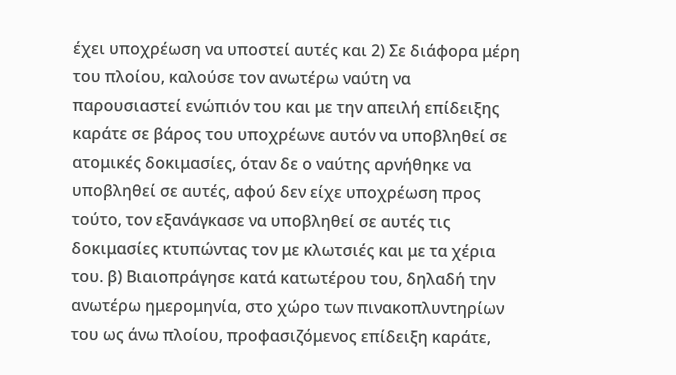έχει υποχρέωση να υποστεί αυτές και 2) Σε διάφορα μέρη του πλοίου, καλούσε τον ανωτέρω ναύτη να παρουσιαστεί ενώπιόν του και με την απειλή επίδειξης καράτε σε βάρος του υποχρέωνε αυτόν να υποβληθεί σε ατομικές δοκιμασίες, όταν δε ο ναύτης αρνήθηκε να υποβληθεί σε αυτές, αφού δεν είχε υποχρέωση προς τούτο, τον εξανάγκασε να υποβληθεί σε αυτές τις δοκιμασίες κτυπώντας τον με κλωτσιές και με τα χέρια του. β) Βιαιοπράγησε κατά κατωτέρου του, δηλαδή την ανωτέρω ημερομηνία, στο χώρο των πινακοπλυντηρίων του ως άνω πλοίου, προφασιζόμενος επίδειξη καράτε,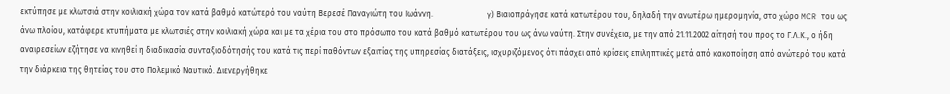εκτύπησε με κλωτσιά στην κοιλιακή χώρα τον κατά βαθμό κατώτερό του ναύτη Βερεσέ Παναγιώτη του Ιωάννη.                           γ) Βιαιοπράγησε κατά κατωτέρου του, δηλαδή την ανωτέρω ημερομηνία, στο χώρο MCR του ως άνω πλοίου, κατάφερε κτυπήματα με κλωτσιές στην κοιλιακή χώρα και με τα χέρια του στο πρόσωπο του κατά βαθμό κατωτέρου του ως άνω ναύτη. Στην συνέχεια, με την από 21.11.2002 αίτησή του προς το Γ.Λ.Κ., ο ήδη αναιρεσείων εζήτησε να κινηθεί η διαδικασία συνταξιοδότησής του κατά τις περί παθόντων εξαιτίας της υπηρεσίας διατάξεις, ισχυριζόμενος ότι πάσχει από κρίσεις επιληπτικές μετά από κακοποίηση από ανώτερό του κατά την διάρκεια της θητείας του στο Πολεμικό Ναυτικό. Διενεργήθηκε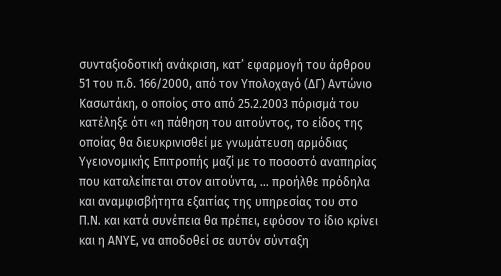συνταξιοδοτική ανάκριση, κατ’ εφαρμογή του άρθρου 51 του π.δ. 166/2000, από τον Υπολοχαγό (ΔΓ) Αντώνιο Κασωτάκη, ο οποίος στο από 25.2.2003 πόρισμά του κατέληξε ότι «η πάθηση του αιτούντος, το είδος της οποίας θα διευκρινισθεί με γνωμάτευση αρμόδιας Υγειονομικής Επιτροπής μαζί με το ποσοστό αναπηρίας που καταλείπεται στον αιτούντα, … προήλθε πρόδηλα και αναμφισβήτητα εξαιτίας της υπηρεσίας του στο Π.Ν. και κατά συνέπεια θα πρέπει, εφόσον το ίδιο κρίνει και η ΑΝΥΕ, να αποδοθεί σε αυτόν σύνταξη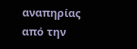αναπηρίας από την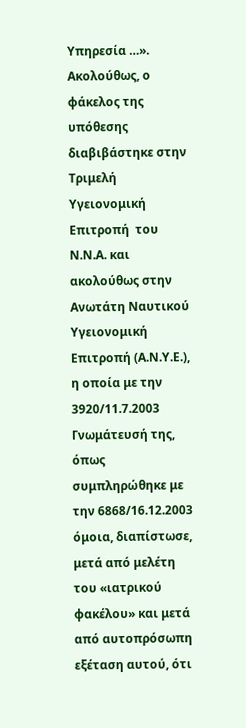Υπηρεσία …». Ακολούθως, ο φάκελος της υπόθεσης διαβιβάστηκε στην Τριμελή Υγειονομική  Επιτροπή  του Ν.Ν.Α. και ακολούθως στην Ανωτάτη Ναυτικού Υγειονομική Επιτροπή (Α.Ν.Υ.Ε.), η οποία με την 3920/11.7.2003 Γνωμάτευσή της, όπως συμπληρώθηκε με την 6868/16.12.2003 όμοια, διαπίστωσε, μετά από μελέτη του «ιατρικού φακέλου» και μετά από αυτοπρόσωπη εξέταση αυτού, ότι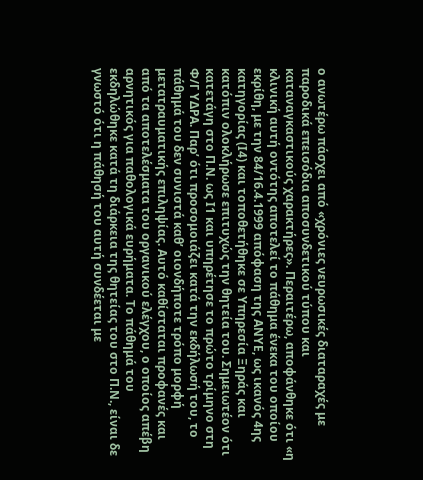ο ανωτέρω πάσχει από «χρόνιες νευρωσικές διαταραχές με παροδικά επεισόδια αποσυνδετικού τύπου και καταναγκαστικούς χαρακτήρες». Περαιτέρω, αποφάνθηκε ότι «η κλινική αυτή οντότης αποτελεί το πάθημα ένεκα του οποίου εκρίθη, με την 84/16.4.1999 απόφαση της ΑΝΥΕ, ως ικανός 4ης κατηγορίας (Ι4) και τοποθετήθηκε σε Υπηρεσία Ξηράς και κατόπιν ολοκλήρωσε επιτυχώς την θητεία του. Σημειωτέον ότι κατετάγη στο Π.Ν. ως Ι1 και υπηρέτησε το πρώτο τρίμηνο στη Φ/Γ ΥΔΡΑ. Παρ’ ότι προσομοιάζει κατά την εκδήλωσή του, το πάθημά του δεν συνιστά καθ’ οιονδήποτε τρόπο μορφή μετατραυματικής επιληψίας. Αυτό καθίσταται προφανές και από τα αποτελέσματα του οργανικού ελέγχου, ο οποίος απέβη αρνητικός για παθολογικά ευρήματα. Το πάθημά του εκδηλώθηκε κατά τη διάρκεια της θητείας του στο Π.Ν., είναι δε γνωστό ότι η πάθησή του αυτή συνδέεται με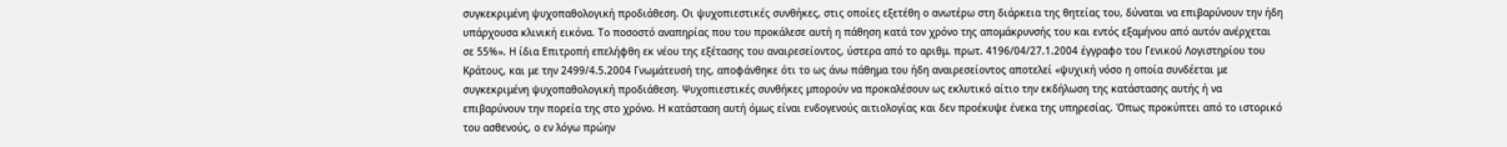συγκεκριμένη ψυχοπαθολογική προδιάθεση. Οι ψυχοπιεστικές συνθήκες, στις οποίες εξετέθη ο ανωτέρω στη διάρκεια της θητείας του, δύναται να επιβαρύνουν την ήδη υπάρχουσα κλινική εικόνα. Το ποσοστό αναπηρίας που του προκάλεσε αυτή η πάθηση κατά τον χρόνο της απομάκρυνσής του και εντός εξαμήνου από αυτόν ανέρχεται σε 55%». Η ίδια Επιτροπή επελήφθη εκ νέου της εξέτασης του αναιρεσείοντος, ύστερα από το αριθμ. πρωτ. 4196/04/27.1.2004 έγγραφο του Γενικού Λογιστηρίου του Κράτους, και με την 2499/4.5.2004 Γνωμάτευσή της, αποφάνθηκε ότι το ως άνω πάθημα του ήδη αναιρεσείοντος αποτελεί «ψυχική νόσο η οποία συνδέεται με συγκεκριμένη ψυχοπαθολογική προδιάθεση. Ψυχοπιεστικές συνθήκες μπορούν να προκαλέσουν ως εκλυτικό αίτιο την εκδήλωση της κατάστασης αυτής ή να επιβαρύνουν την πορεία της στο χρόνο. Η κατάσταση αυτή όμως είναι ενδογενούς αιτιολογίας και δεν προέκυψε ένεκα της υπηρεσίας. Όπως προκύπτει από το ιστορικό του ασθενούς, ο εν λόγω πρώην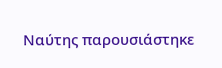Ναύτης παρουσιάστηκε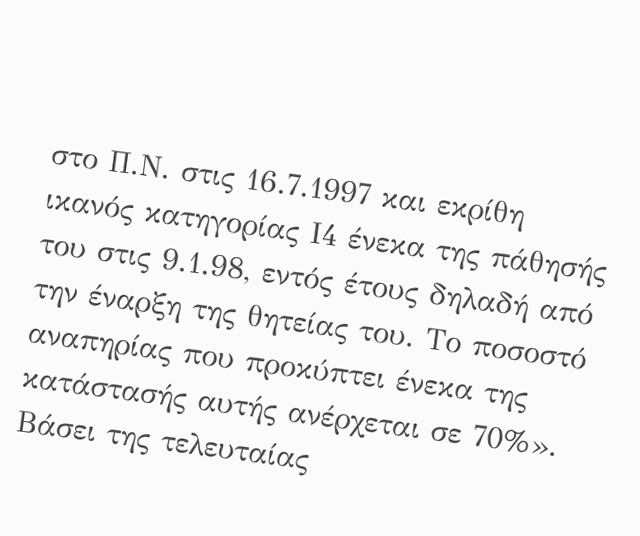στο Π.Ν. στις 16.7.1997 και εκρίθη ικανός κατηγορίας Ι4 ένεκα της πάθησής του στις 9.1.98, εντός έτους δηλαδή από την έναρξη της θητείας του. Το ποσοστό αναπηρίας που προκύπτει ένεκα της κατάστασής αυτής ανέρχεται σε 70%».  Βάσει της τελευταίας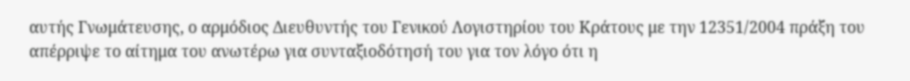αυτής Γνωμάτευσης, ο αρμόδιος Διευθυντής του Γενικού Λογιστηρίου του Κράτους με την 12351/2004 πράξη του απέρριψε το αίτημα του ανωτέρω για συνταξιοδότησή του για τον λόγο ότι η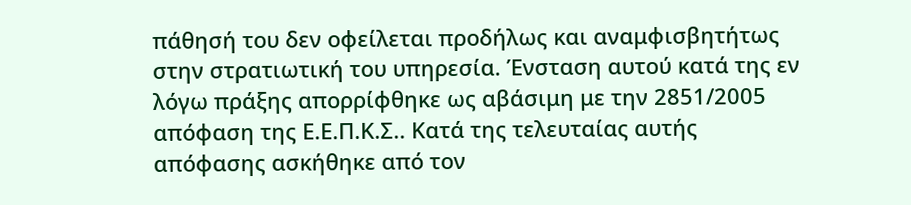πάθησή του δεν οφείλεται προδήλως και αναμφισβητήτως στην στρατιωτική του υπηρεσία. Ένσταση αυτού κατά της εν λόγω πράξης απορρίφθηκε ως αβάσιμη με την 2851/2005 απόφαση της Ε.Ε.Π.Κ.Σ.. Κατά της τελευταίας αυτής απόφασης ασκήθηκε από τον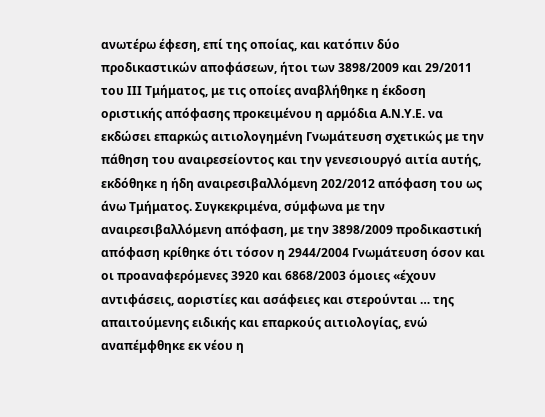ανωτέρω έφεση, επί της οποίας, και κατόπιν δύο προδικαστικών αποφάσεων, ήτοι των 3898/2009 και 29/2011 του ΙΙΙ Τμήματος, με τις οποίες αναβλήθηκε η έκδοση οριστικής απόφασης προκειμένου η αρμόδια Α.Ν.Υ.Ε. να εκδώσει επαρκώς αιτιολογημένη Γνωμάτευση σχετικώς με την πάθηση του αναιρεσείοντος και την γενεσιουργό αιτία αυτής, εκδόθηκε η ήδη αναιρεσιβαλλόμενη 202/2012 απόφαση του ως άνω Τμήματος. Συγκεκριμένα, σύμφωνα με την αναιρεσιβαλλόμενη απόφαση, με την 3898/2009 προδικαστική  απόφαση κρίθηκε ότι τόσον η 2944/2004 Γνωμάτευση όσον και οι προαναφερόμενες 3920 και 6868/2003 όμοιες «έχουν αντιφάσεις, αοριστίες και ασάφειες και στερούνται … της απαιτούμενης ειδικής και επαρκούς αιτιολογίας, ενώ αναπέμφθηκε εκ νέου η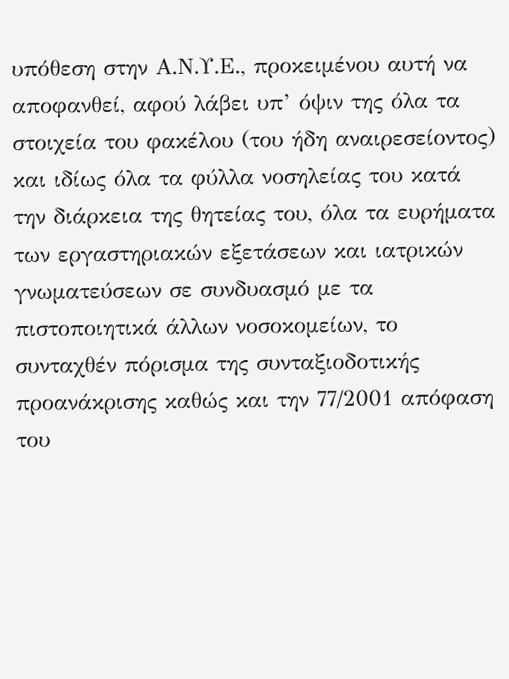υπόθεση στην Α.Ν.Υ.Ε., προκειμένου αυτή να αποφανθεί, αφού λάβει υπ’ όψιν της όλα τα στοιχεία του φακέλου (του ήδη αναιρεσείοντος) και ιδίως όλα τα φύλλα νοσηλείας του κατά την διάρκεια της θητείας του, όλα τα ευρήματα των εργαστηριακών εξετάσεων και ιατρικών γνωματεύσεων σε συνδυασμό με τα πιστοποιητικά άλλων νοσοκομείων, το συνταχθέν πόρισμα της συνταξιοδοτικής προανάκρισης καθώς και την 77/2001 απόφαση του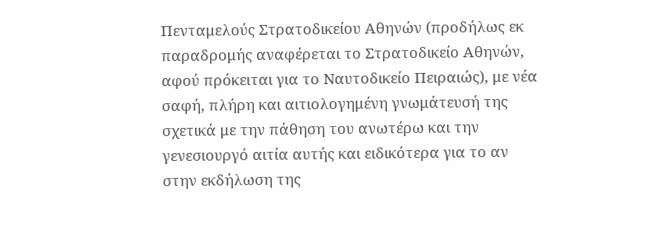Πενταμελούς Στρατοδικείου Αθηνών (προδήλως εκ παραδρομής αναφέρεται το Στρατοδικείο Αθηνών, αφού πρόκειται για το Ναυτοδικείο Πειραιώς), με νέα σαφή, πλήρη και αιτιολογημένη γνωμάτευσή της σχετικά με την πάθηση του ανωτέρω και την γενεσιουργό αιτία αυτής και ειδικότερα για το αν στην εκδήλωση της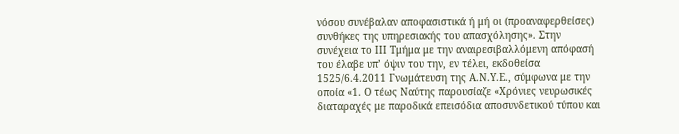νόσου συνέβαλαν αποφασιστικά ή μή οι (προαναφερθείσες) συνθήκες της υπηρεσιακής του απασχόλησης». Στην συνέχεια το ΙΙΙ Τμήμα με την αναιρεσιβαλλόμενη απόφασή του έλαβε υπ’ όψιν του την, εν τέλει, εκδοθείσα 1525/6.4.2011 Γνωμάτευση της Α.Ν.Υ.Ε., σύμφωνα με την οποία «1. Ο τέως Ναύτης παρουσίαζε «Χρόνιες νευρωσικές διαταραχές με παροδικά επεισόδια αποσυνδετικού τύπου και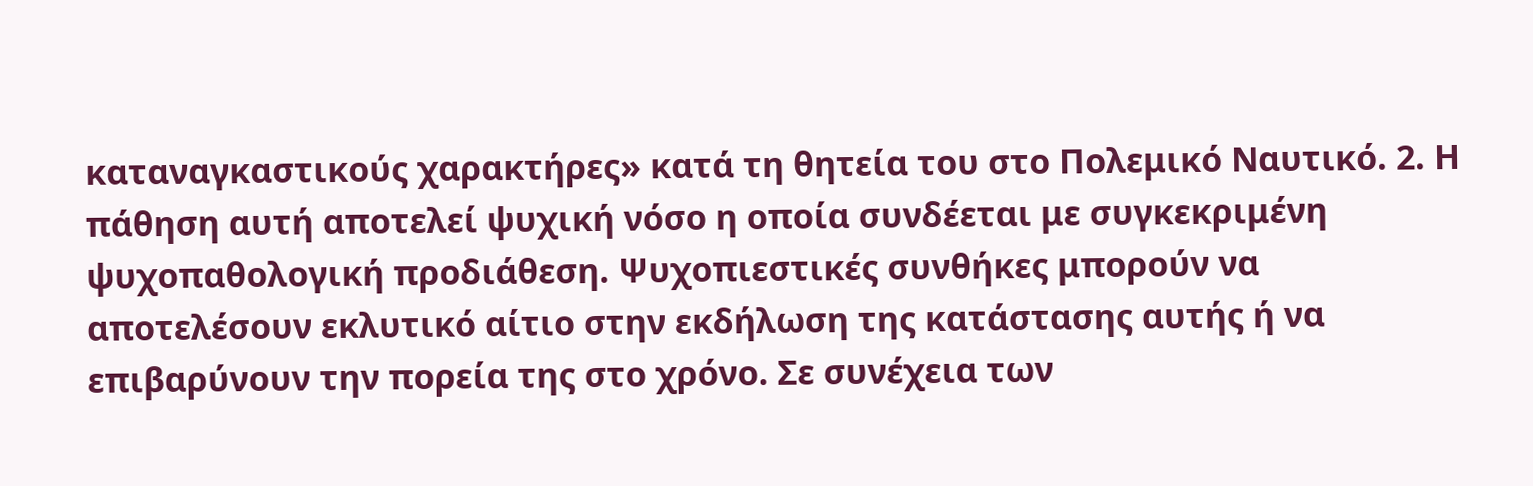καταναγκαστικούς χαρακτήρες» κατά τη θητεία του στο Πολεμικό Ναυτικό. 2. Η πάθηση αυτή αποτελεί ψυχική νόσο η οποία συνδέεται με συγκεκριμένη ψυχοπαθολογική προδιάθεση. Ψυχοπιεστικές συνθήκες μπορούν να αποτελέσουν εκλυτικό αίτιο στην εκδήλωση της κατάστασης αυτής ή να επιβαρύνουν την πορεία της στο χρόνο. Σε συνέχεια των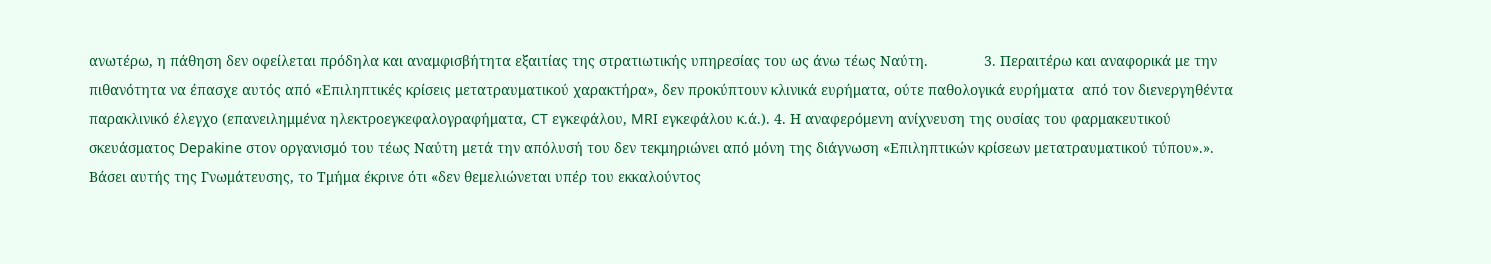ανωτέρω, η πάθηση δεν οφείλεται πρόδηλα και αναμφισβήτητα εξαιτίας της στρατιωτικής υπηρεσίας του ως άνω τέως Ναύτη.              3. Περαιτέρω και αναφορικά με την πιθανότητα να έπασχε αυτός από «Επιληπτικές κρίσεις μετατραυματικού χαρακτήρα», δεν προκύπτουν κλινικά ευρήματα, ούτε παθολογικά ευρήματα  από τον διενεργηθέντα παρακλινικό έλεγχο (επανειλημμένα ηλεκτροεγκεφαλογραφήματα, CT εγκεφάλου, MRI εγκεφάλου κ.ά.). 4. Η αναφερόμενη ανίχνευση της ουσίας του φαρμακευτικού σκευάσματος Depakine στον οργανισμό του τέως Ναύτη μετά την απόλυσή του δεν τεκμηριώνει από μόνη της διάγνωση «Επιληπτικών κρίσεων μετατραυματικού τύπου».». Βάσει αυτής της Γνωμάτευσης, το Τμήμα έκρινε ότι «δεν θεμελιώνεται υπέρ του εκκαλούντος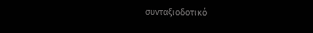συνταξιοδοτικό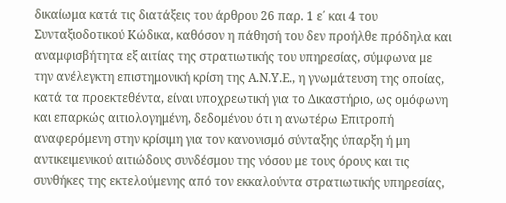δικαίωμα κατά τις διατάξεις του άρθρου 26 παρ. 1 ε΄ και 4 του Συνταξιοδοτικού Κώδικα, καθόσον η πάθησή του δεν προήλθε πρόδηλα και αναμφισβήτητα εξ αιτίας της στρατιωτικής του υπηρεσίας, σύμφωνα με την ανέλεγκτη επιστημονική κρίση της Α.Ν.Υ.Ε., η γνωμάτευση της οποίας, κατά τα προεκτεθέντα, είναι υποχρεωτική για το Δικαστήριο, ως ομόφωνη και επαρκώς αιτιολογημένη, δεδομένου ότι η ανωτέρω Επιτροπή αναφερόμενη στην κρίσιμη για τον κανονισμό σύνταξης ύπαρξη ή μη αντικειμενικού αιτιώδους συνδέσμου της νόσου με τους όρους και τις συνθήκες της εκτελούμενης από τον εκκαλούντα στρατιωτικής υπηρεσίας,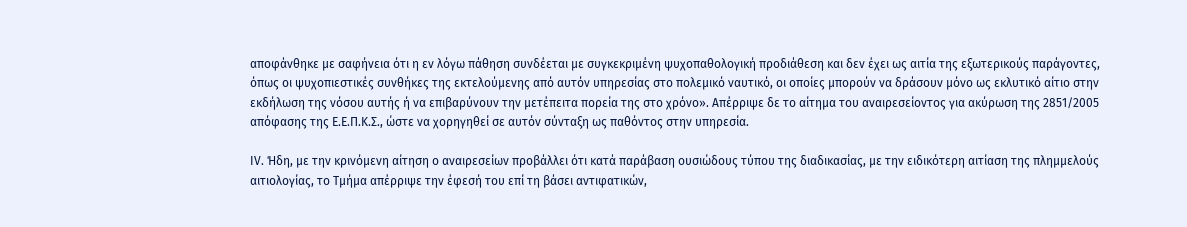αποφάνθηκε με σαφήνεια ότι η εν λόγω πάθηση συνδέεται με συγκεκριμένη ψυχοπαθολογική προδιάθεση και δεν έχει ως αιτία της εξωτερικούς παράγοντες, όπως οι ψυχοπιεστικές συνθήκες της εκτελούμενης από αυτόν υπηρεσίας στο πολεμικό ναυτικό, οι οποίες μπορούν να δράσουν μόνο ως εκλυτικό αίτιο στην εκδήλωση της νόσου αυτής ή να επιβαρύνουν την μετέπειτα πορεία της στο χρόνο». Απέρριψε δε το αίτημα του αναιρεσείοντος για ακύρωση της 2851/2005 απόφασης της Ε.Ε.Π.Κ.Σ., ώστε να χορηγηθεί σε αυτόν σύνταξη ως παθόντος στην υπηρεσία.

ΙV. Ήδη, με την κρινόμενη αίτηση ο αναιρεσείων προβάλλει ότι κατά παράβαση ουσιώδους τύπου της διαδικασίας, με την ειδικότερη αιτίαση της πλημμελούς αιτιολογίας, το Τμήμα απέρριψε την έφεσή του επί τη βάσει αντιφατικών,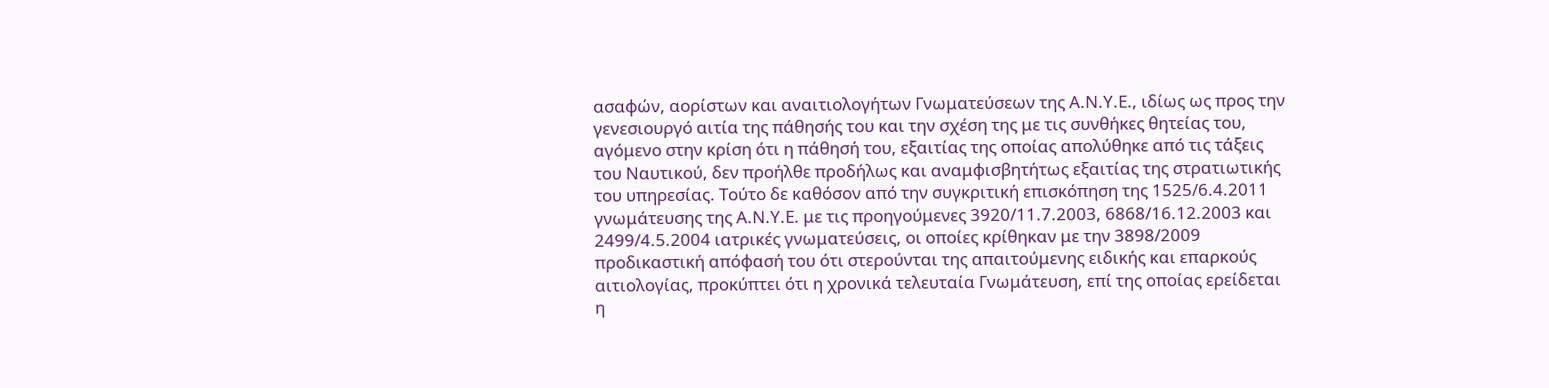ασαφών, αορίστων και αναιτιολογήτων Γνωματεύσεων της Α.Ν.Υ.Ε., ιδίως ως προς την γενεσιουργό αιτία της πάθησής του και την σχέση της με τις συνθήκες θητείας του, αγόμενο στην κρίση ότι η πάθησή του, εξαιτίας της οποίας απολύθηκε από τις τάξεις του Ναυτικού, δεν προήλθε προδήλως και αναμφισβητήτως εξαιτίας της στρατιωτικής του υπηρεσίας. Τούτο δε καθόσον από την συγκριτική επισκόπηση της 1525/6.4.2011 γνωμάτευσης της Α.Ν.Υ.Ε. με τις προηγούμενες 3920/11.7.2003, 6868/16.12.2003 και 2499/4.5.2004 ιατρικές γνωματεύσεις, οι οποίες κρίθηκαν με την 3898/2009 προδικαστική απόφασή του ότι στερούνται της απαιτούμενης ειδικής και επαρκούς αιτιολογίας, προκύπτει ότι η χρονικά τελευταία Γνωμάτευση, επί της οποίας ερείδεται η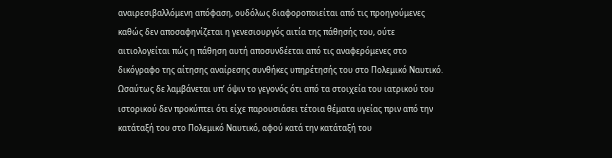αναιρεσιβαλλόμενη απόφαση, ουδόλως διαφοροποιείται από τις προηγούμενες καθώς δεν αποσαφηνίζεται η γενεσιουργός αιτία της πάθησής του, ούτε αιτιολογείται πώς η πάθηση αυτή αποσυνδέεται από τις αναφερόμενες στο δικόγραφο της αίτησης αναίρεσης συνθήκες υπηρέτησής του στο Πολεμικό Ναυτικό. Ωσαύτως δε λαμβάνεται υπ’ όψιν το γεγονός ότι από τα στοιχεία του ιατρικού του ιστορικού δεν προκύπτει ότι είχε παρουσιάσει τέτοια θέματα υγείας πριν από την κατάταξή του στο Πολεμικό Ναυτικό, αφού κατά την κατάταξή του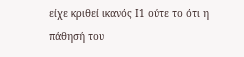είχε κριθεί ικανός Ι1 ούτε το ότι η πάθησή του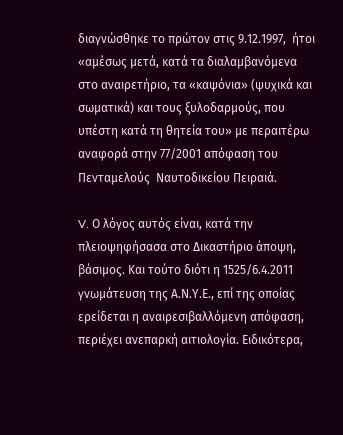διαγνώσθηκε το πρώτον στις 9.12.1997,  ήτοι «αμέσως μετά, κατά τα διαλαμβανόμενα στο αναιρετήριο, τα «καψόνια» (ψυχικά και σωματικά) και τους ξυλοδαρμούς, που υπέστη κατά τη θητεία του» με περαιτέρω αναφορά στην 77/2001 απόφαση του Πενταμελούς  Ναυτοδικείου Πειραιά.

V. Ο λόγος αυτός είναι, κατά την πλειοψηφήσασα στο Δικαστήριο άποψη, βάσιμος. Και τούτο διότι η 1525/6.4.2011 γνωμάτευση της Α.Ν.Υ.Ε., επί της οποίας ερείδεται η αναιρεσιβαλλόμενη απόφαση, περιέχει ανεπαρκή αιτιολογία. Ειδικότερα,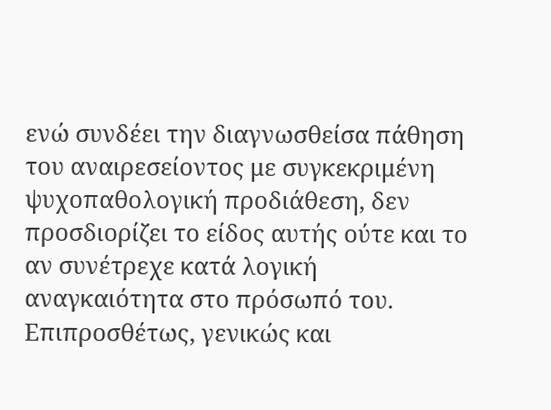ενώ συνδέει την διαγνωσθείσα πάθηση του αναιρεσείοντος με συγκεκριμένη ψυχοπαθολογική προδιάθεση, δεν προσδιορίζει το είδος αυτής ούτε και το αν συνέτρεχε κατά λογική αναγκαιότητα στο πρόσωπό του. Επιπροσθέτως, γενικώς και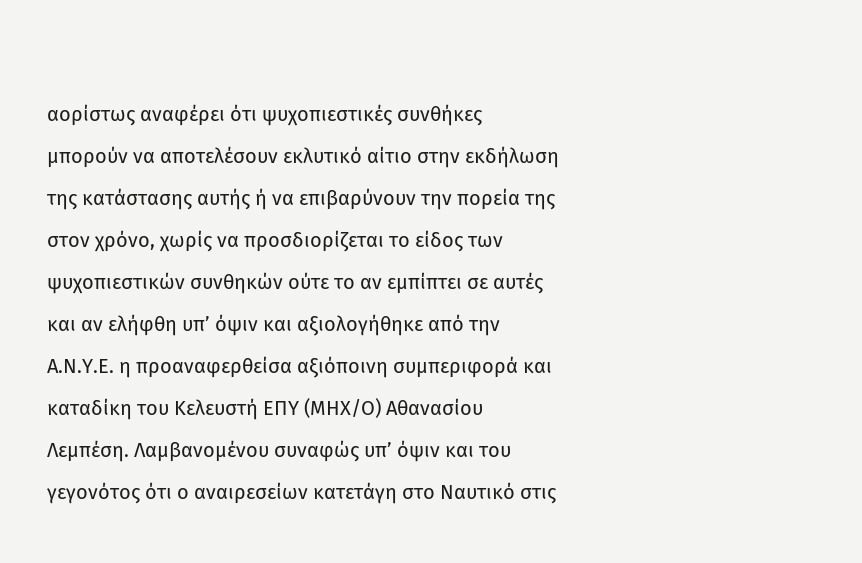αορίστως αναφέρει ότι ψυχοπιεστικές συνθήκες μπορούν να αποτελέσουν εκλυτικό αίτιο στην εκδήλωση της κατάστασης αυτής ή να επιβαρύνουν την πορεία της στον χρόνο, χωρίς να προσδιορίζεται το είδος των ψυχοπιεστικών συνθηκών ούτε το αν εμπίπτει σε αυτές και αν ελήφθη υπ’ όψιν και αξιολογήθηκε από την Α.Ν.Υ.Ε. η προαναφερθείσα αξιόποινη συμπεριφορά και καταδίκη του Κελευστή ΕΠΥ (ΜΗΧ/Ο) Αθανασίου Λεμπέση. Λαμβανομένου συναφώς υπ’ όψιν και του γεγονότος ότι ο αναιρεσείων κατετάγη στο Ναυτικό στις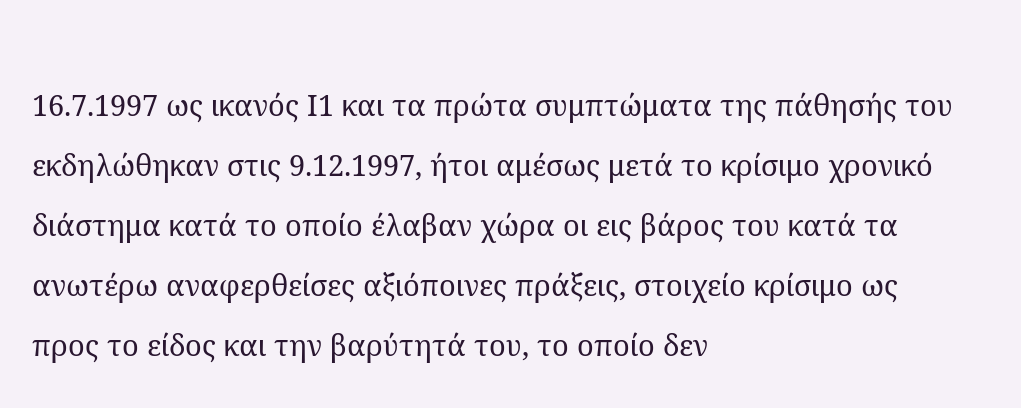16.7.1997 ως ικανός Ι1 και τα πρώτα συμπτώματα της πάθησής του εκδηλώθηκαν στις 9.12.1997, ήτοι αμέσως μετά το κρίσιμο χρονικό διάστημα κατά το οποίο έλαβαν χώρα οι εις βάρος του κατά τα ανωτέρω αναφερθείσες αξιόποινες πράξεις, στοιχείο κρίσιμο ως προς το είδος και την βαρύτητά του, το οποίο δεν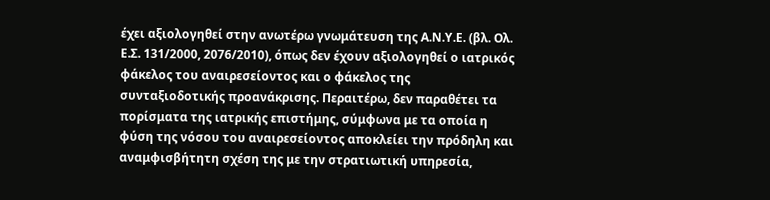έχει αξιολογηθεί στην ανωτέρω γνωμάτευση της Α.Ν.Υ.Ε. (βλ. Ολ. Ε.Σ. 131/2000, 2076/2010), όπως δεν έχουν αξιολογηθεί ο ιατρικός φάκελος του αναιρεσείοντος και ο φάκελος της συνταξιοδοτικής προανάκρισης. Περαιτέρω, δεν παραθέτει τα πορίσματα της ιατρικής επιστήμης, σύμφωνα με τα οποία η φύση της νόσου του αναιρεσείοντος αποκλείει την πρόδηλη και αναμφισβήτητη σχέση της με την στρατιωτική υπηρεσία,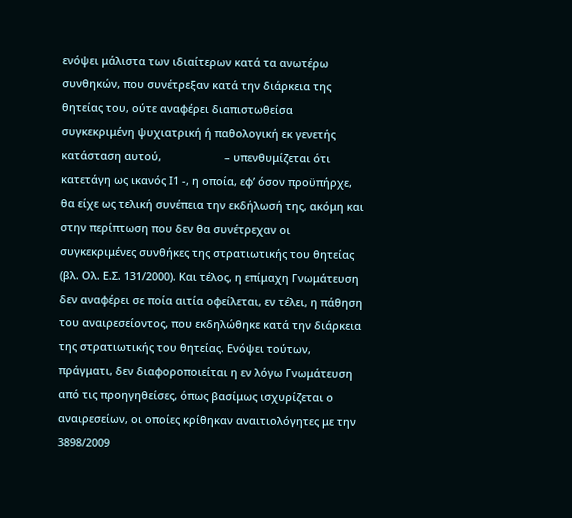ενόψει μάλιστα των ιδιαίτερων κατά τα ανωτέρω συνθηκών, που συνέτρεξαν κατά την διάρκεια της θητείας του, ούτε αναφέρει διαπιστωθείσα συγκεκριμένη ψυχιατρική ή παθολογική εκ γενετής κατάσταση αυτού,                     – υπενθυμίζεται ότι κατετάγη ως ικανός Ι1 -, η οποία, εφ’ όσον προϋπήρχε, θα είχε ως τελική συνέπεια την εκδήλωσή της, ακόμη και στην περίπτωση που δεν θα συνέτρεχαν οι συγκεκριμένες συνθήκες της στρατιωτικής του θητείας (βλ. Ολ. Ε.Σ. 131/2000). Και τέλος, η επίμαχη Γνωμάτευση δεν αναφέρει σε ποία αιτία οφείλεται, εν τέλει, η πάθηση του αναιρεσείοντος, που εκδηλώθηκε κατά την διάρκεια της στρατιωτικής του θητείας. Ενόψει τούτων, πράγματι, δεν διαφοροποιείται η εν λόγω Γνωμάτευση από τις προηγηθείσες, όπως βασίμως ισχυρίζεται ο αναιρεσείων, οι οποίες κρίθηκαν αναιτιολόγητες με την 3898/2009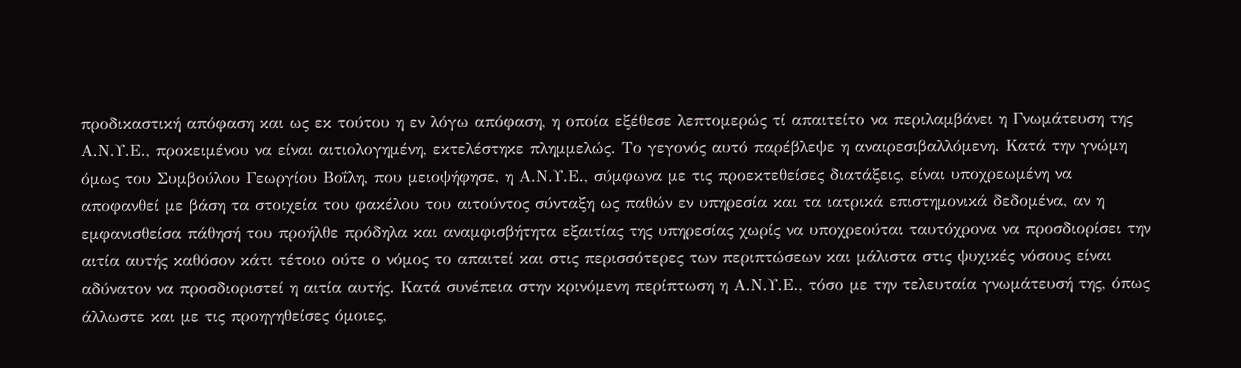προδικαστική απόφαση και ως εκ τούτου η εν λόγω απόφαση, η οποία εξέθεσε λεπτομερώς τί απαιτείτο να περιλαμβάνει η Γνωμάτευση της Α.Ν.Υ.Ε., προκειμένου να είναι αιτιολογημένη, εκτελέστηκε πλημμελώς. Το γεγονός αυτό παρέβλεψε η αναιρεσιβαλλόμενη. Κατά την γνώμη όμως του Συμβούλου Γεωργίου Βοΐλη, που μειοψήφησε, η Α.Ν.Υ.Ε., σύμφωνα με τις προεκτεθείσες διατάξεις, είναι υποχρεωμένη να αποφανθεί με βάση τα στοιχεία του φακέλου του αιτούντος σύνταξη ως παθών εν υπηρεσία και τα ιατρικά επιστημονικά δεδομένα, αν η εμφανισθείσα πάθησή του προήλθε πρόδηλα και αναμφισβήτητα εξαιτίας της υπηρεσίας χωρίς να υποχρεούται ταυτόχρονα να προσδιορίσει την αιτία αυτής καθόσον κάτι τέτοιο ούτε ο νόμος το απαιτεί και στις περισσότερες των περιπτώσεων και μάλιστα στις ψυχικές νόσους είναι αδύνατον να προσδιοριστεί η αιτία αυτής. Κατά συνέπεια στην κρινόμενη περίπτωση η Α.Ν.Υ.Ε., τόσο με την τελευταία γνωμάτευσή της, όπως άλλωστε και με τις προηγηθείσες όμοιες,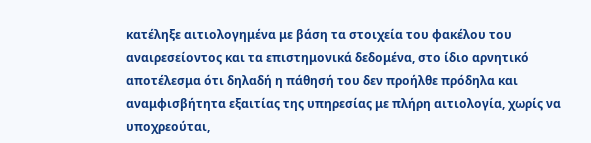κατέληξε αιτιολογημένα με βάση τα στοιχεία του φακέλου του αναιρεσείοντος και τα επιστημονικά δεδομένα, στο ίδιο αρνητικό αποτέλεσμα ότι δηλαδή η πάθησή του δεν προήλθε πρόδηλα και αναμφισβήτητα εξαιτίας της υπηρεσίας με πλήρη αιτιολογία, χωρίς να υποχρεούται,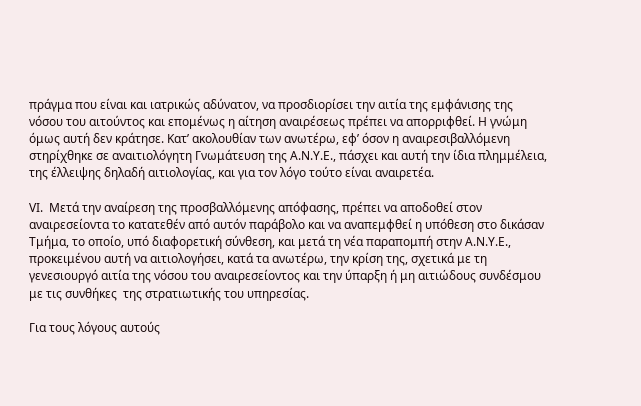πράγμα που είναι και ιατρικώς αδύνατον, να προσδιορίσει την αιτία της εμφάνισης της νόσου του αιτούντος και επομένως η αίτηση αναιρέσεως πρέπει να απορριφθεί. Η γνώμη όμως αυτή δεν κράτησε. Κατ’ ακολουθίαν των ανωτέρω, εφ’ όσον η αναιρεσιβαλλόμενη στηρίχθηκε σε αναιτιολόγητη Γνωμάτευση της Α.Ν.Υ.Ε., πάσχει και αυτή την ίδια πλημμέλεια, της έλλειψης δηλαδή αιτιολογίας, και για τον λόγο τούτο είναι αναιρετέα.

VΙ.  Μετά την αναίρεση της προσβαλλόμενης απόφασης, πρέπει να αποδοθεί στον αναιρεσείοντα το κατατεθέν από αυτόν παράβολο και να αναπεμφθεί η υπόθεση στο δικάσαν Τμήμα, το οποίο, υπό διαφορετική σύνθεση, και μετά τη νέα παραπομπή στην Α.Ν.Υ.Ε., προκειμένου αυτή να αιτιολογήσει, κατά τα ανωτέρω, την κρίση της, σχετικά με τη γενεσιουργό αιτία της νόσου του αναιρεσείοντος και την ύπαρξη ή μη αιτιώδους συνδέσμου με τις συνθήκες  της στρατιωτικής του υπηρεσίας.

Για τους λόγους αυτούς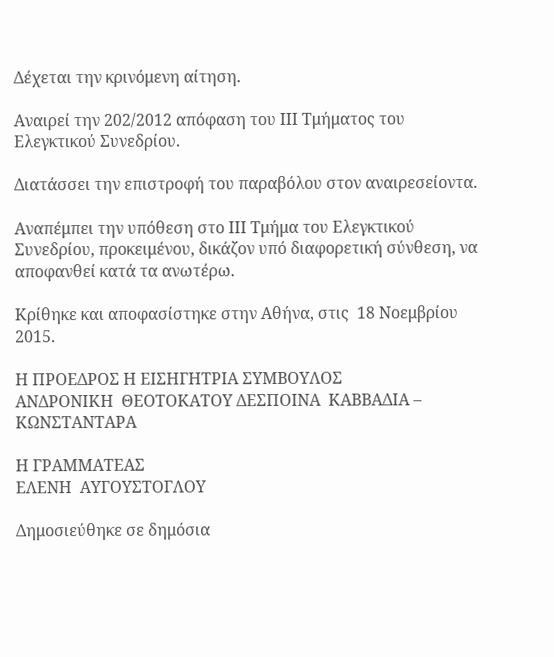Δέχεται την κρινόμενη αίτηση.

Αναιρεί την 202/2012 απόφαση του ΙΙΙ Τμήματος του Ελεγκτικού Συνεδρίου.

Διατάσσει την επιστροφή του παραβόλου στον αναιρεσείοντα.

Αναπέμπει την υπόθεση στο ΙΙΙ Τμήμα του Ελεγκτικού Συνεδρίου, προκειμένου, δικάζον υπό διαφορετική σύνθεση, να αποφανθεί κατά τα ανωτέρω.

Κρίθηκε και αποφασίστηκε στην Αθήνα, στις  18 Νοεμβρίου 2015.

Η ΠΡΟΕΔΡΟΣ Η ΕΙΣΗΓΗΤΡΙΑ ΣΥΜΒΟΥΛΟΣ
ΑΝΔΡΟΝΙΚΗ  ΘΕΟΤΟΚΑΤΟΥ ΔΕΣΠΟΙΝΑ  ΚΑΒΒΑΔΙΑ – ΚΩΝΣΤΑΝΤΑΡΑ

Η ΓΡΑΜΜΑΤΕΑΣ
ΕΛΕΝΗ  ΑΥΓΟΥΣΤΟΓΛΟΥ

Δημοσιεύθηκε σε δημόσια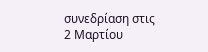συνεδρίαση στις  2 Μαρτίου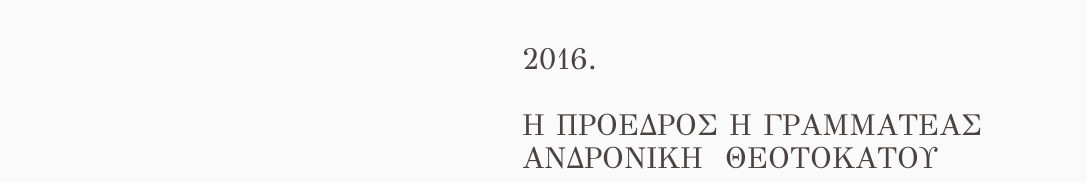2016.

Η ΠΡΟΕΔΡΟΣ Η ΓΡΑΜΜΑΤΕΑΣ
ΑΝΔΡΟΝΙΚΗ  ΘΕΟΤΟΚΑΤΟΥ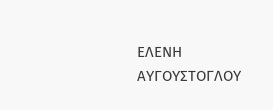ΕΛΕΝΗ  ΑΥΓΟΥΣΤΟΓΛΟΥ